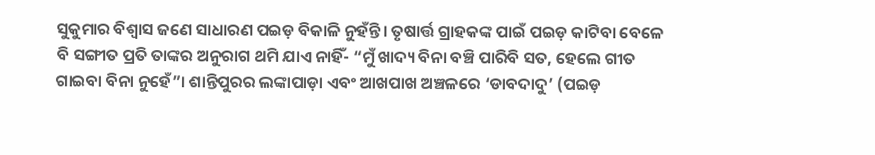ସୁକୁମାର ବିଶ୍ୱାସ ଜଣେ ସାଧାରଣ ପଇଡ଼ ବିକାଳି ନୁହଁନ୍ତି। ତୃଷାର୍ତ୍ତ ଗ୍ରାହକଙ୍କ ପାଇଁ ପଇଡ଼ କାଟିବା ବେଳେ ବି ସଙ୍ଗୀତ ପ୍ରତି ତାଙ୍କର ଅନୁରାଗ ଥମି ଯାଏ ନାହିଁ- “ମୁଁ ଖାଦ୍ୟ ବିନା ବଞ୍ଚି ପାରିବି ସତ, ହେଲେ ଗୀତ ଗାଇବା ବିନା ନୁହେଁ”। ଶାନ୍ତିପୁରର ଲଙ୍କାପାଡ଼ା ଏବଂ ଆଖପାଖ ଅଞ୍ଚଳରେ ‘ଡାବଦାଦୁ’ (ପଇଡ଼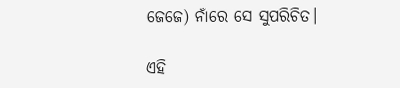ଜେଜେ) ନାଁରେ ସେ ସୁପରିଚିତ।

ଏହି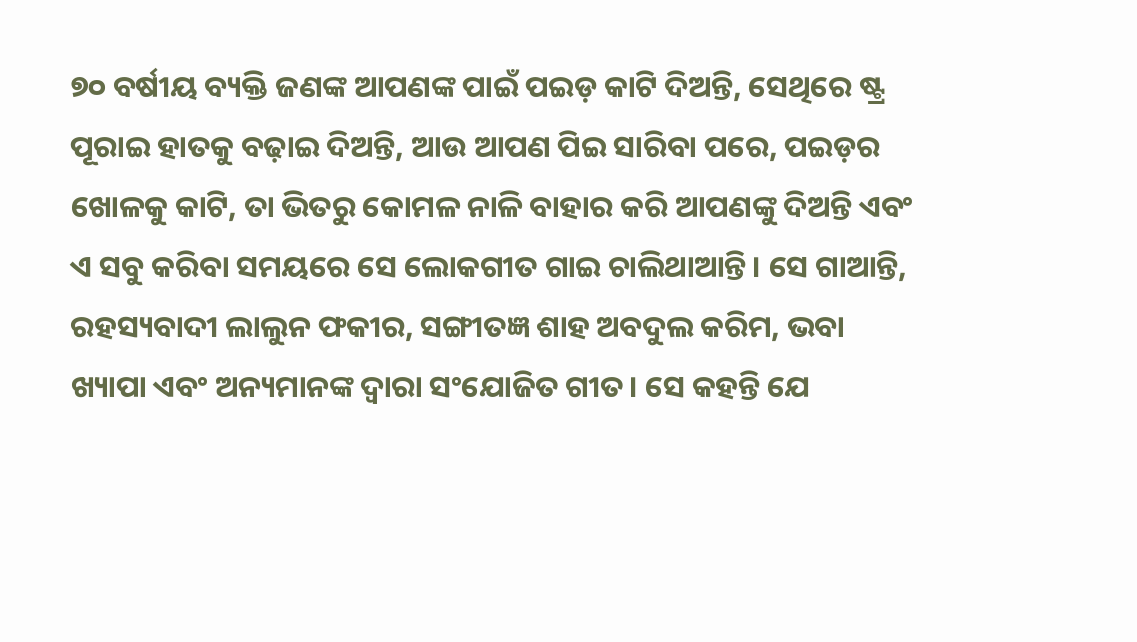୭୦ ବର୍ଷୀୟ ବ୍ୟକ୍ତି ଜଣଙ୍କ ଆପଣଙ୍କ ପାଇଁ ପଇଡ଼ କାଟି ଦିଅନ୍ତି, ସେଥିରେ ଷ୍ଟ୍ର ପୂରାଇ ହାତକୁ ବଢ଼ାଇ ଦିଅନ୍ତି, ଆଉ ଆପଣ ପିଇ ସାରିବା ପରେ, ପଇଡ଼ର ଖୋଳକୁ କାଟି, ତା ଭିତରୁ କୋମଳ ନାଳି ବାହାର କରି ଆପଣଙ୍କୁ ଦିଅନ୍ତି ଏବଂ ଏ ସବୁ କରିବା ସମୟରେ ସେ ଲୋକଗୀତ ଗାଇ ଚାଲିଥାଆନ୍ତି। ସେ ଗାଆନ୍ତି, ରହସ୍ୟବାଦୀ ଲାଲୁନ ଫକୀର, ସଙ୍ଗୀତଜ୍ଞ ଶାହ ଅବଦୁଲ କରିମ, ଭବା ଖ୍ୟାପା ଏବଂ ଅନ୍ୟମାନଙ୍କ ଦ୍ୱାରା ସଂଯୋଜିତ ଗୀତ। ସେ କହନ୍ତି ଯେ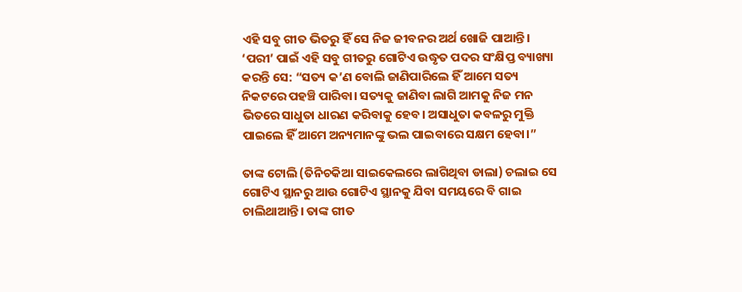ଏହି ସବୁ ଗୀତ ଭିତରୁ ହିଁ ସେ ନିଜ ଜୀବନର ଅର୍ଥ ଖୋଜି ପାଆନ୍ତି। ‘ପରୀ’ ପାଇଁ ଏହି ସବୁ ଗୀତରୁ ଗୋଟିଏ ଉଦ୍ଧୃତ ପଦର ସଂକ୍ଷିପ୍ତ ବ୍ୟାଖ୍ୟା କରନ୍ତି ସେ: “ସତ୍ୟ କ’ଣ ବୋଲି ଜାଣିପାରିଲେ ହିଁ ଆମେ ସତ୍ୟ ନିକଟରେ ପହଞ୍ଚି ପାରିବା। ସତ୍ୟକୁ ଜାଣିବା ଲାଗି ଆମକୁ ନିଜ ମନ ଭିତରେ ସାଧୁତା ଧାରଣ କରିବାକୁ ହେବ। ଅସାଧୁତା କବଳରୁ ମୁକ୍ତି ପାଇଲେ ହିଁ ଆମେ ଅନ୍ୟମାନଙ୍କୁ ଭଲ ପାଇବାରେ ସକ୍ଷମ ହେବା।”

ତାଙ୍କ ଟୋଲି (ତିନିଚକିଆ ସାଇକେଲରେ ଲାଗିଥିବା ଡାଲା) ଚଲାଇ ସେ ଗୋଟିଏ ସ୍ଥାନରୁ ଆଉ ଗୋଟିଏ ସ୍ଥାନକୁ ଯିବା ସମୟରେ ବି ଗାଇ ଚାଲିଥାଆନ୍ତି। ତାଙ୍କ ଗୀତ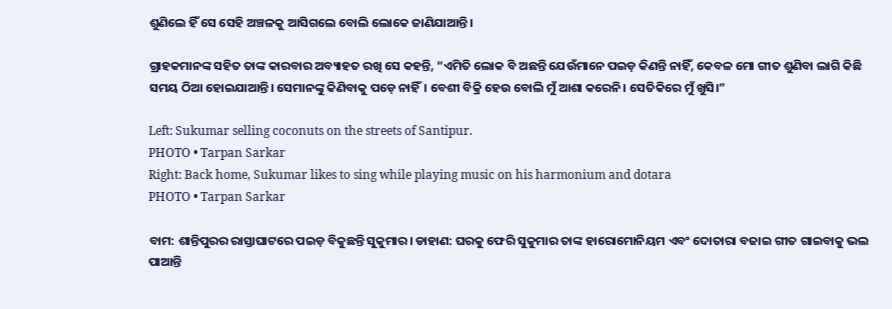ଶୁଣିଲେ ହିଁ ସେ ସେହି ଅଞ୍ଚଳକୁ ଆସିଗଲେ ବୋଲି ଲୋକେ ଜାଣିଯାଆନ୍ତି।

ଗ୍ରାହକମାନଙ୍କ ସହିତ ତାଙ୍କ କାରବାର ଅବ୍ୟାହତ ରଖି ସେ କହନ୍ତି, “ଏମିତି ଲୋକ ବି ଅଛନ୍ତି ଯେଉଁମାନେ ପଇଡ଼ କିଣନ୍ତି ନାହିଁ, କେବଳ ମୋ ଗୀତ ଶୁଣିବା ଲାଗି କିଛି ସମୟ ଠିଆ ହୋଇଯାଆନ୍ତି। ସେମାନଙ୍କୁ କିଣିବାକୁ ପଡ଼େ ନାହିଁ। ବେଶୀ ବିକ୍ରି ହେଉ ବୋଲି ମୁଁ ଆଶା କରେନି। ସେତିକିରେ ମୁଁ ଖୁସି।”

Left: Sukumar selling coconuts on the streets of Santipur.
PHOTO • Tarpan Sarkar
Right: Back home, Sukumar likes to sing while playing music on his harmonium and dotara
PHOTO • Tarpan Sarkar

ବାମ: ଶାନ୍ତିପୁରର ରାସ୍ତାଘାଟରେ ପଇଡ଼ ବିକୁଛନ୍ତି ସୁକୁମାର। ଡାହାଣ: ଘରକୁ ଫେରି ସୁକୁମାର ତାଙ୍କ ହାରୋମୋନିୟମ ଏବଂ ଦୋତାରା ବଜାଇ ଗୀତ ଗାଇବାକୁ ଭଲ ପାଆନ୍ତି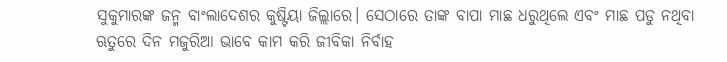ସୁକୁମାରଙ୍କ ଜନ୍ମ ବାଂଲାଦେଶର କୁଷ୍ଟିୟା ଜିଲ୍ଲାରେ। ସେଠାରେ ତାଙ୍କ ବାପା ମାଛ ଧରୁଥିଲେ ଏବଂ ମାଛ ପଡୁ ନଥିବା ଋତୁରେ ଦିନ ମଜୁରିଆ ଭାବେ କାମ କରି ଜୀବିକା ନିର୍ବାହ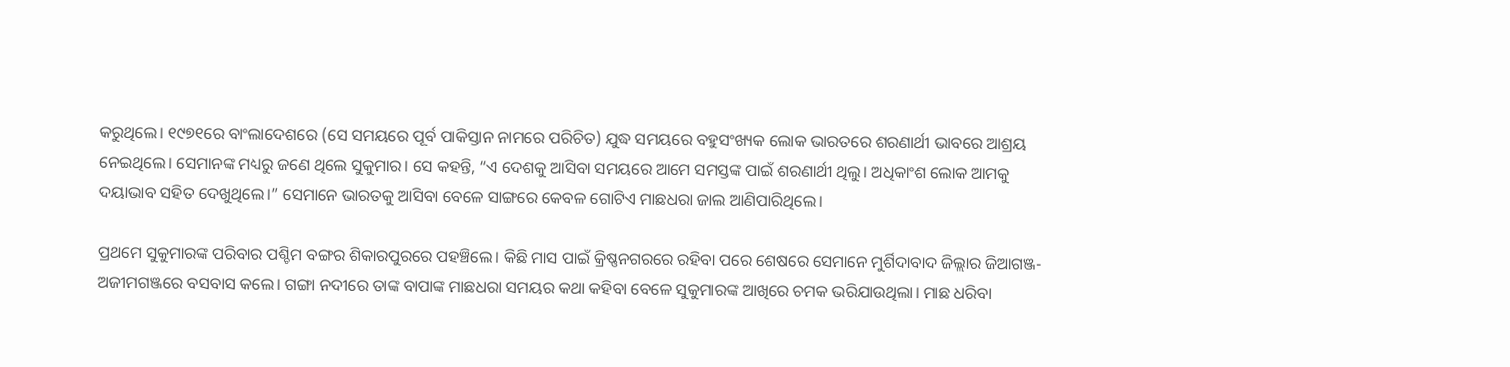କରୁଥିଲେ। ୧୯୭୧ରେ ବାଂଲାଦେଶରେ (ସେ ସମୟରେ ପୂର୍ବ ପାକିସ୍ତାନ ନାମରେ ପରିଚିତ) ଯୁଦ୍ଧ ସମୟରେ ବହୁସଂଖ୍ୟକ ଲୋକ ଭାରତରେ ଶରଣାର୍ଥୀ ଭାବରେ ଆଶ୍ରୟ ନେଇଥିଲେ। ସେମାନଙ୍କ ମଧ୍ୟରୁ ଜଣେ ଥିଲେ ସୁକୁମାର। ସେ କହନ୍ତି, “ଏ ଦେଶକୁ ଆସିବା ସମୟରେ ଆମେ ସମସ୍ତଙ୍କ ପାଇଁ ଶରଣାର୍ଥୀ ଥିଲୁ। ଅଧିକାଂଶ ଲୋକ ଆମକୁ ଦୟାଭାବ ସହିତ ଦେଖୁଥିଲେ।” ସେମାନେ ଭାରତକୁ ଆସିବା ବେଳେ ସାଙ୍ଗରେ କେବଳ ଗୋଟିଏ ମାଛଧରା ଜାଲ ଆଣିପାରିଥିଲେ।

ପ୍ରଥମେ ସୁକୁମାରଙ୍କ ପରିବାର ପଶ୍ଚିମ ବଙ୍ଗର ଶିକାରପୁରରେ ପହଞ୍ଚିଲେ। କିଛି ମାସ ପାଇଁ କ୍ରିଷ୍ଣନଗରରେ ରହିବା ପରେ ଶେଷରେ ସେମାନେ ମୁର୍ଶିଦାବାଦ ଜିଲ୍ଲାର ଜିଆଗଞ୍ଜ-ଅଜୀମଗଞ୍ଜରେ ବସବାସ କଲେ। ଗଙ୍ଗା ନଦୀରେ ତାଙ୍କ ବାପାଙ୍କ ମାଛଧରା ସମୟର କଥା କହିବା ବେଳେ ସୁକୁମାରଙ୍କ ଆଖିରେ ଚମକ ଭରିଯାଉଥିଲା। ମାଛ ଧରିବା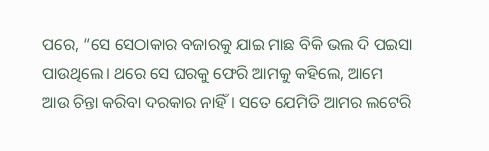ପରେ, “ସେ ସେଠାକାର ବଜାରକୁ ଯାଇ ମାଛ ବିକି ଭଲ ଦି ପଇସା ପାଉଥିଲେ। ଥରେ ସେ ଘରକୁ ଫେରି ଆମକୁ କହିଲେ, ଆମେ ଆଉ ଚିନ୍ତା କରିବା ଦରକାର ନାହିଁ। ସତେ ଯେମିତି ଆମର ଲଟେରି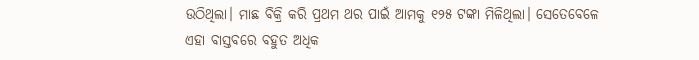ଉଠିଥିଲା। ମାଛ ବିକ୍ରି କରି ପ୍ରଥମ ଥର ପାଇଁ ଆମକୁ ୧୨୫ ଟଙ୍କା ମିଳିଥିଲା। ସେତେବେଳେ ଏହା ବାସ୍ତବରେ ବହୁତ ଅଧିକ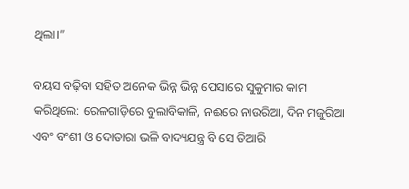ଥିଲା।”

ବୟସ ବଢ଼ିବା ସହିତ ଅନେକ ଭିନ୍ନ ଭିନ୍ନ ପେସାରେ ସୁକୁମାର କାମ କରିଥିଲେ: ରେଳଗାଡ଼ିରେ ବୁଲାବିକାଳି, ନଈରେ ନାଉରିଆ, ଦିନ ମଜୁରିଆ ଏବଂ ବଂଶୀ ଓ ଦୋତାରା ଭଳି ବାଦ୍ୟଯନ୍ତ୍ର ବି ସେ ତିଆରି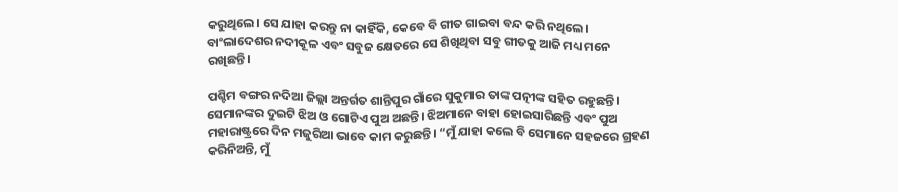କରୁଥିଲେ। ସେ ଯାହା କରନ୍ତୁ ନା କାହିଁକି, କେବେ ବି ଗୀତ ଗାଇବା ବନ୍ଦ କରି ନଥିଲେ। ବାଂଲାଦେଶର ନଦୀକୂଳ ଏବଂ ସବୁଜ କ୍ଷେତରେ ସେ ଶିଖିଥିବା ସବୁ ଗୀତକୁ ଆଜି ମଧ୍ୟ ମନେ ରଖିଛନ୍ତି।

ପଶ୍ଚିମ ବଙ୍ଗର ନଦିଆ ଜିଲ୍ଲା ଅନ୍ତର୍ଗତ ଶାନ୍ତିପୁର ଗାଁରେ ସୁକୁମାର ତାଙ୍କ ପତ୍ନୀଙ୍କ ସହିତ ରହୁଛନ୍ତି। ସେମାନଙ୍କର ଦୁଇଟି ଝିଅ ଓ ଗୋଟିଏ ପୁଅ ଅଛନ୍ତି। ଝିଅମାନେ ବାହା ହୋଇସାରିଛନ୍ତି ଏବଂ ପୁଅ ମହାରାଷ୍ଟ୍ରରେ ଦିନ ମଜୁରିଆ ଭାବେ କାମ କରୁଛନ୍ତି। “ମୁଁ ଯାହା କଲେ ବି ସେମାନେ ସହଜରେ ଗ୍ରହଣ କରିନିଅନ୍ତି, ମୁଁ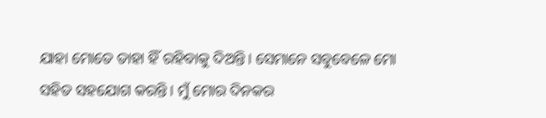ଯାହା ମୋତେ ତାହା ହିଁ ରହିବାକୁ ଦିଅନ୍ତି। ସେମାନେ ସବୁବେଳେ ମୋ ସହିତ ସହଯୋଗ କରନ୍ତି। ମୁଁ ମୋର ଦିନକର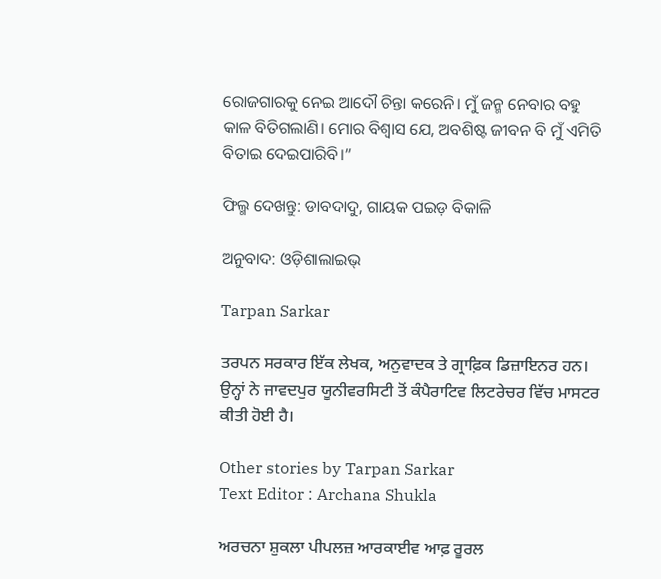ରୋଜଗାରକୁ ନେଇ ଆଦୌ ଚିନ୍ତା କରେନି। ମୁଁ ଜନ୍ମ ନେବାର ବହୁ କାଳ ବିତିଗଲାଣି। ମୋର ବିଶ୍ୱାସ ଯେ, ଅବଶିଷ୍ଟ ଜୀବନ ବି ମୁଁ ଏମିତି ବିତାଇ ଦେଇପାରିବି।”

ଫିଲ୍ମ ଦେଖନ୍ତୁ: ଡାବଦାଦୁ, ଗାୟକ ପଇଡ଼ ବିକାଳି

ଅନୁବାଦ: ଓଡ଼ିଶାଲାଇଭ୍‍

Tarpan Sarkar

ਤਰਪਨ ਸਰਕਾਰ ਇੱਕ ਲੇਖਕ, ਅਨੁਵਾਦਕ ਤੇ ਗ੍ਰਾਫ਼ਿਕ ਡਿਜ਼ਾਇਨਰ ਹਨ। ਉਨ੍ਹਾਂ ਨੇ ਜਾਵਦਪੁਰ ਯੂਨੀਵਰਸਿਟੀ ਤੋਂ ਕੰਪੈਰਾਟਿਵ ਲਿਟਰੇਚਰ ਵਿੱਚ ਮਾਸਟਰ ਕੀਤੀ ਹੋਈ ਹੈ।

Other stories by Tarpan Sarkar
Text Editor : Archana Shukla

ਅਰਚਨਾ ਸ਼ੁਕਲਾ ਪੀਪਲਜ਼ ਆਰਕਾਈਵ ਆਫ਼ ਰੂਰਲ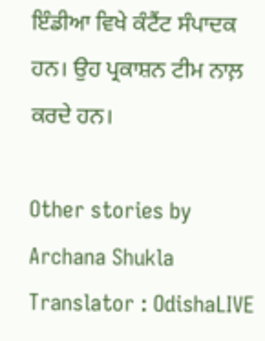ਇੰਡੀਆ ਵਿਖੇ ਕੰਟੈਂਟ ਸੰਪਾਦਕ ਹਨ। ਉਹ ਪ੍ਰਕਾਸ਼ਨ ਟੀਮ ਨਾਲ਼ ਕਰਦੇ ਹਨ।

Other stories by Archana Shukla
Translator : OdishaLIVE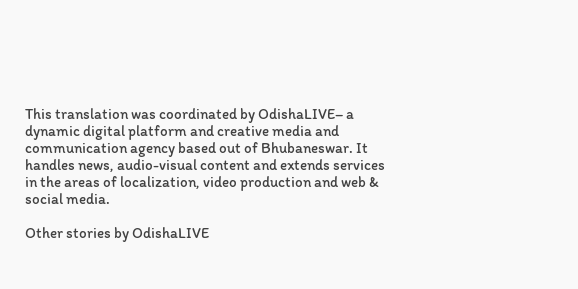This translation was coordinated by OdishaLIVE– a dynamic digital platform and creative media and communication agency based out of Bhubaneswar. It handles news, audio-visual content and extends services in the areas of localization, video production and web & social media.

Other stories by OdishaLIVE